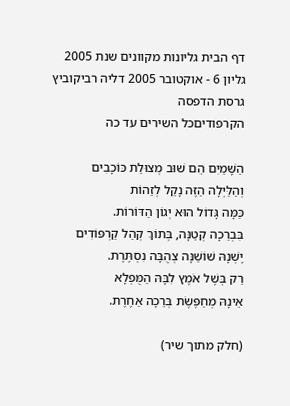דף הבית גליונות מקוונים שנת 2005 גליון 6 - אוקטובר 2005 דליה רביקוביץ
גרסת הדפסה
הקרפודיםכל השירים עד כה

הַשָּׁמַיִם הֵם שׁוּב מְצוּלַת כּוֹכָבִים
וְהַלַּיְלָה הַזֶּה נָקֵל לְזַהוֹת
כַּמָּה גָּדוֹל הוּא יְגוֹן הַדּוֹרוֹת.
בִּבְרֵכָה קְטַנָּה, בְּתוֹךְ קְהַל קַרְפּוֹדִים
יֶשְׁנָהּ שׁוֹשַׁנָּה צְהֻבָּה נִסְתֶּרֶת.
רַק בְּשֶׁל אֹמֶץ לִבָּהּ הַמֻּפְלָא
אֵינָהּ מְחַפֶּשֶׂת בְּרֵכָה אַחֶרֶת.

(חלק מתוך שיר)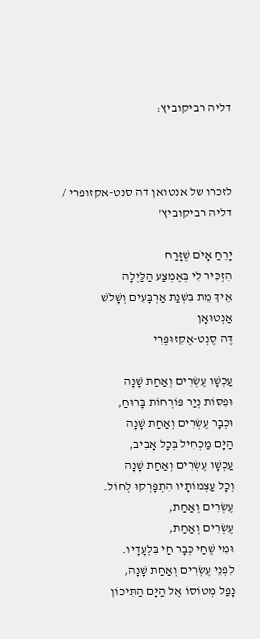דליה רביקוביץ:



לזכרו של אנטואן דה סנט-אקזופרי / דליה רביקוביץ'

יָרֵחַ אָיֹם שֶׁזָּרַח
הִזְכִּיר לִי בְּאֶמְצַע הַלַּיְלָה
אֵיךְ מֵת בִּשְׁנַת אַרְבָּעִים וְשָׁלֹשׁ
אַנְטוּאָן
דֶּה סֶנְט-אֶקִזוּפֶּרִי

עַכְשָׁו עֶשְׂרִים וְאַחַת שָׁנָה
וּפִסּוֹת נְיַר פּוֹרְחוֹת בָּרוּחַ,
וּכְבָר עֶשְׂרִים וְאַחַת שָׁנָה
הַיָּם מַכְחִיל בְּכָל אָבִיב,
עַכְשָׁו עֶשְׂרִים וְאַחַת שָׁנָה
וְכָל עַצְמוֹתָיו הִתְפָּרְקוּ לְחוֹל.
עֶשְׂרִים וְאַחַת,
עֶשְׂרִים וְאַחַת,
וּמִי שֶׁחַי כְּבָר חַי בִּלְעָדָיו.
לִפְנֵי עֶשְׂרִים וְאַחַת שָׁנָה,
נָפַל מְטוֹסוֹ אֶל הַיָּם הַתִּיכוֹן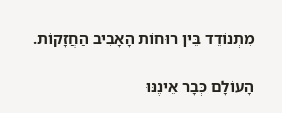מִתְנוֹדֵד בֵּין רוּחוֹת הָאָבִיב הַחֲזָקוֹת.

הָעוֹלָם כְּבָר אֵינֶנּוּ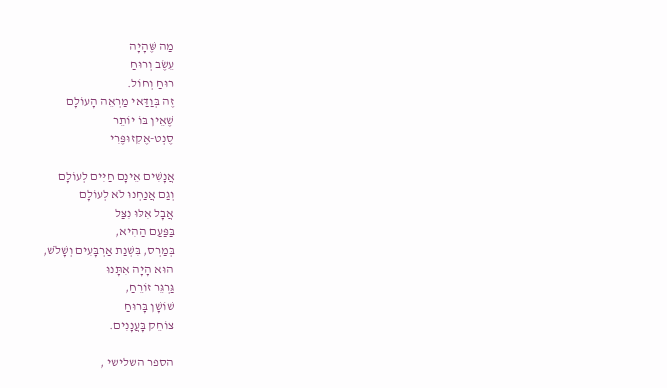מַה שֶּׁהָיָה
עֵשֶׂב וְרוּחַ
רוּחַ וְחוֹל.
זֶה בְּוַדַּאי מַרְאֵה הָעוֹלָם
שֶׁאֵין בּוֹ יוֹתֵר
סֶנְט-אֶקִזוּפֶּרִי

אֲנָשִׁים אֵינָם חַיִּים לְעוֹלָם
וְגַם אֲנַחְנוּ לֹא לְעוֹלָם
אֲבָל אִלּוּ נִצַּל
בַּפַּעַם הַהִיא,
בְּמַרְס, בִּשְׁנַת אַרְבָּעִים וְשָׁלֹשׁ,
הוּא הָיָה אִתָּנוּ
גַּרְגֵּר זוֹרֵחַ,
שׁוֹשָׁן בָּרוּחַ
צוֹחֵק בָּעֲנָנִים.

הספר השלישי ,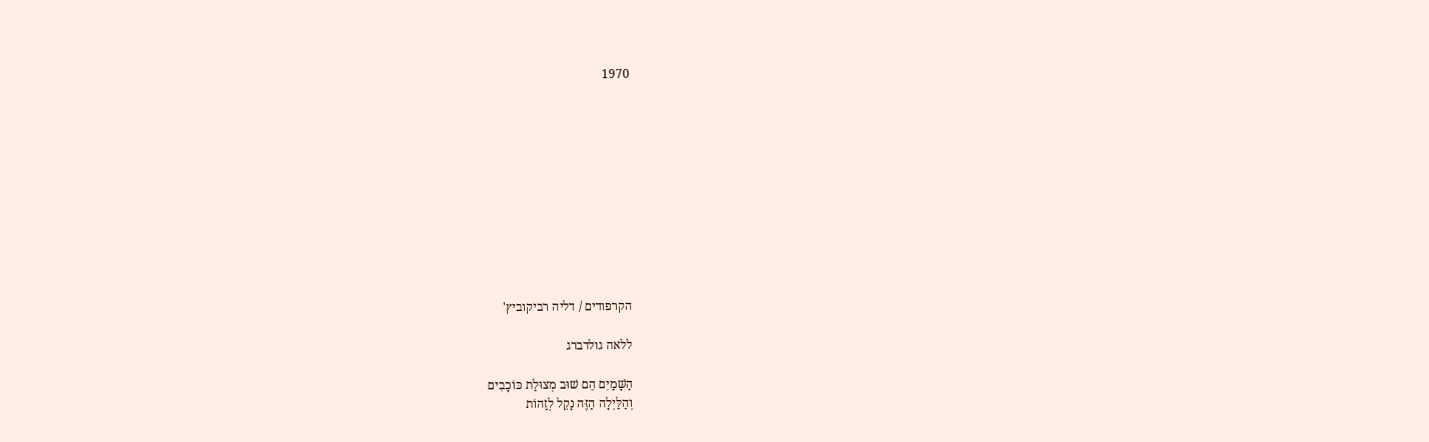1970











הקרפודים / דליה רביקוביץ'

ללאה גולדברג

הַשָּׁמַיִם הֵם שׁוּב מְצוּלַת כּוֹכָבִים
וְהַלַּיְלָה הַזֶּה נָקֵל לְזַהוֹת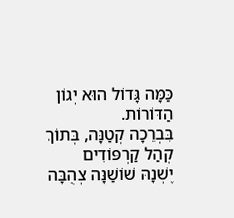כַּמָּה גָּדוֹל הוּא יְגוֹן הַדּוֹרוֹת.
בִּבְרֵכָה קְטַנָּה, בְּתוֹךְ קְהַל קַרְפּוֹדִים
יֶשְׁנָהּ שׁוֹשַׁנָּה צְהֻבָּה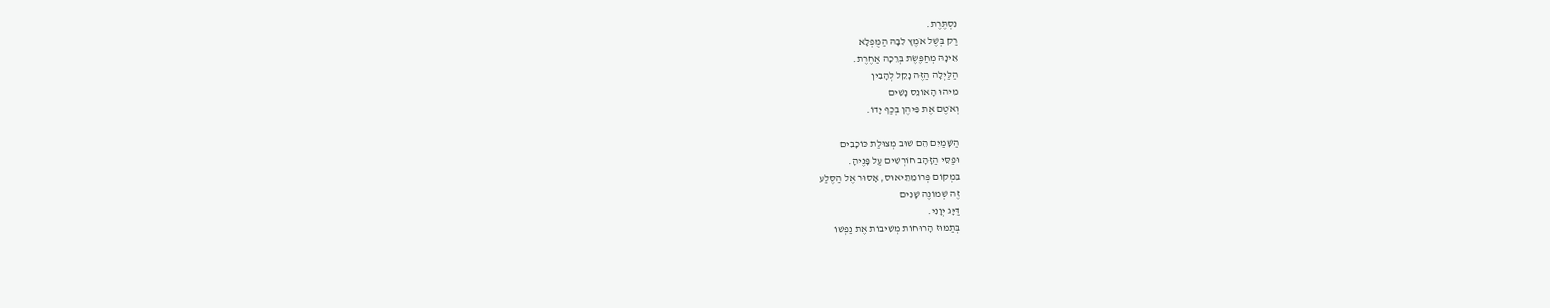נִסְתֶּרֶת.
רַק בְּשֶׁל אֹמֶץ לִבָּהּ הַמֻּפְלָא
אֵינָהּ מְחַפֶּשֶׂת בְּרֵכָה אַחֶרֶת.
הַלַּיְלָה הַזֶּה נָקֵל לְהָבִין
מִיהוּ הָאוֹנֵס נָשִׁים
וְאֹטֶם אֶת פִּיהֶן בְּכַף יָדוֹ.

הַשָּׁמַיִם הֵם שׁוּב מְצוּלַת כּוֹכָבִים
וּפַסֵּי הַזָּהָב חוֹרְשִׁים עַל פָּנֶיהָ.
בִּמְקוֹם פְּרוֹמֵתֵיאוּס, אָסוּר אֶל הַסֶּלַע
זֶה שְׁמוֹנֶה שָׁנִים
דַּיָּג יְוָנִי.
בְּתַמּוּז הָרוּחוֹת מְשִׁיבוֹת אֶת נַפְשׁוֹ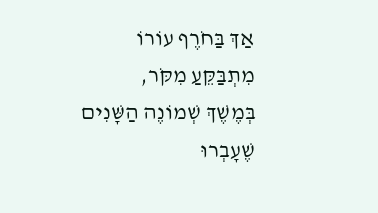אַךְ בַּחֹרֶף עוֹרוֹ מִתְבַּקֵּעַ מִקֹּר,
בְּמֶשֶׁךְ שְׁמוֹנֶה הַשָּׁנִים שֶׁעָבְרוּ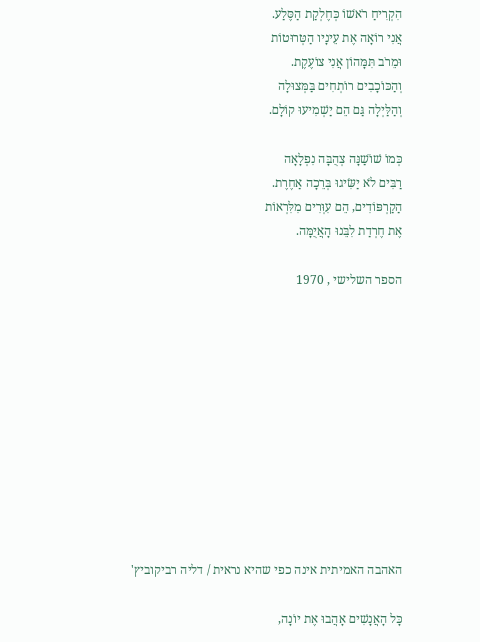הִקְרִיחַ רֹאשׁוֹ כְּחֶלְקַת הַסֶּלַע.
אֲנִי רוֹאָה אֶת עֵינָיו הַטְּרוּטוֹת
וּמֵרֹב תִּמָּהוֹן אֲנִי צוֹעֶקֶת.
וְהַכּוֹכָבִים רוֹתְחִים בַּמְּצוּלָה
וְהַלַּיְלָה גַּם הֵם יַשְׁמִיעוּ קוֹלָם.

כְּמוֹ שׁוֹשַׁנָּה צְהֻבָּה נִפְלָאָה
רַבִּים לֹא יַשִּׂיגוּ בְּרֵכָה אַחֶרֶת.
הַקַרְפּוֹדִים, הֵם עִוְּרִים מִלִּרְאוֹת
אֶת חֶרְדַת לִבֵּנוּ הָאֲיֻמָּה.

הספר השלישי , 1970











האהבה האמיתית אינה כפי שהיא נראית / דליה רביקוביץ'

כָּל הָאֲנָשִׁים אָהֲבוּ אֶת יוֹנָה,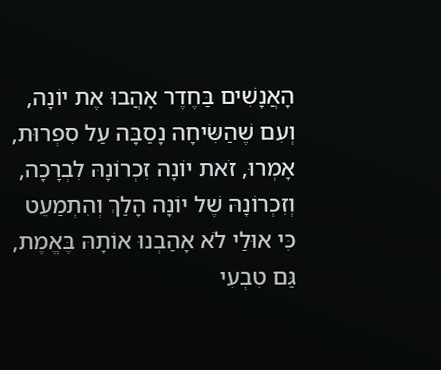הָאֲנָשִׁים בַּחֶדֶר אָהֲבוּ אֶת יוֹנָה,
וְעִם שֶׁהַשִּׂיחָה נָסַבָּה עַל סִפְרוּת,
אָמְרוּ, זֹאת יוֹנָה זִכְרוֹנָהּ לִבְרָכָה,
וְזִכְרוֹנָהּ שֶׁל יוֹנָה הָלַךְ וְהִתְמַעֵט
כִּי אוּלַי לֹא אָהַבְנוּ אוֹתָהּ בֶּאֱמֶת,
גַּם טִבְעִי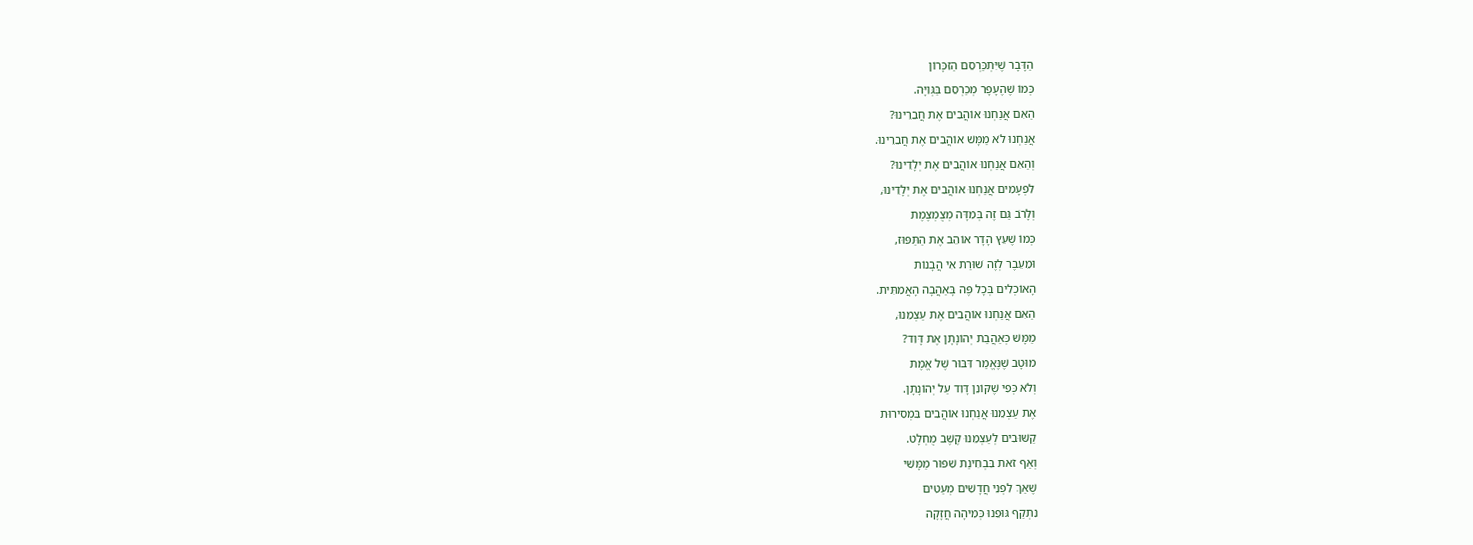הַדָּבָר שֶׁיִּתְכַּרְסֵם הַזִּכָּרוֹן
כְּמוֹ שֶׁהֶעָפָר מְכַרְסֵם בַּגְּוִיָּה.
הַאִם אֲנַחְנוּ אוֹהֲבִים אֶת חֲבֵרֵינוּ?
אֲנַחְנוּ לֹא מַמָּשׁ אוֹהֲבִים אֶת חֲבֵרֵינוּ.
וְהַאִם אֲנַחְנוּ אוֹהֲבִים אֶת יְלָדֵינוּ?
לִפְעָמִים אֲנַחְנוּ אוֹהֲבִים אֶת יְלָדֵינוּ,
וְלָרֹב גַּם זֶה בְּמִדָּה מְצֻמְצֶמֶת
כְּמוֹ שֶׁעֵץ הָדָר אוֹהֵב אֶת הַתַּפּוּז,
וּמֵעֵבֶר לְזֶה שׁוּרַת אִי הֲבָנוֹת
הָאוֹכְלִים בְּכָל פֶּה בָּאַהֲבָה הָאֲמִתִּית.
הַאִם אֲנַחְנוּ אוֹהֲבִים אֶת עַצְמֵנוּ,
מַמָּשׁ כְּאַהֲבַת יְהוֹנָתָן אֶת דָּוִד?
מוּטָב שֶׁנֶּאֱמַר דִּבּוּר שֶׁל אֱמֶת
וְלֹא כְּפִי שֶׁקּוֹנֵן דָּוִד עַל יְהוֹנָתָן.
אֶת עַצְמֵנוּ אֲנַחְנוּ אוֹהֲבִים בִּמְסִירוּת
קַשּׁוּבִים לְעַצְמֵנוּ קֶשֶׁב מֻחְלָט.
וְאַף זֹאת בִּבְחִינַת שִׁפּוּר מַמָּשִׁי
שֶׁאַךְ לִפְנֵי חֲדָשִׁים מְעַטִּים
נִתְקַף גּוּפֵנוּ כְּמִיהָה חֲזָקָה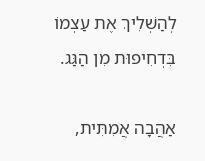לְהַשְׁלִיךְ אֶת עַצְמוֹ בִּדְחִיפוּת מִן הַגַּג.

אַהֲבָה אֲמִתִּית,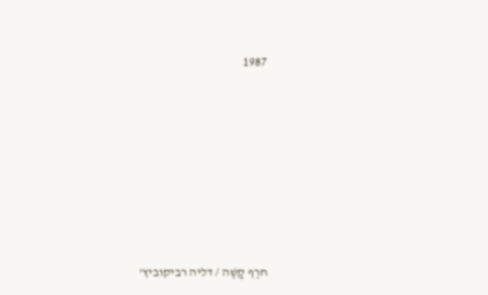1987













חרֶף קָשֶׁה / דליה רביקוביץ'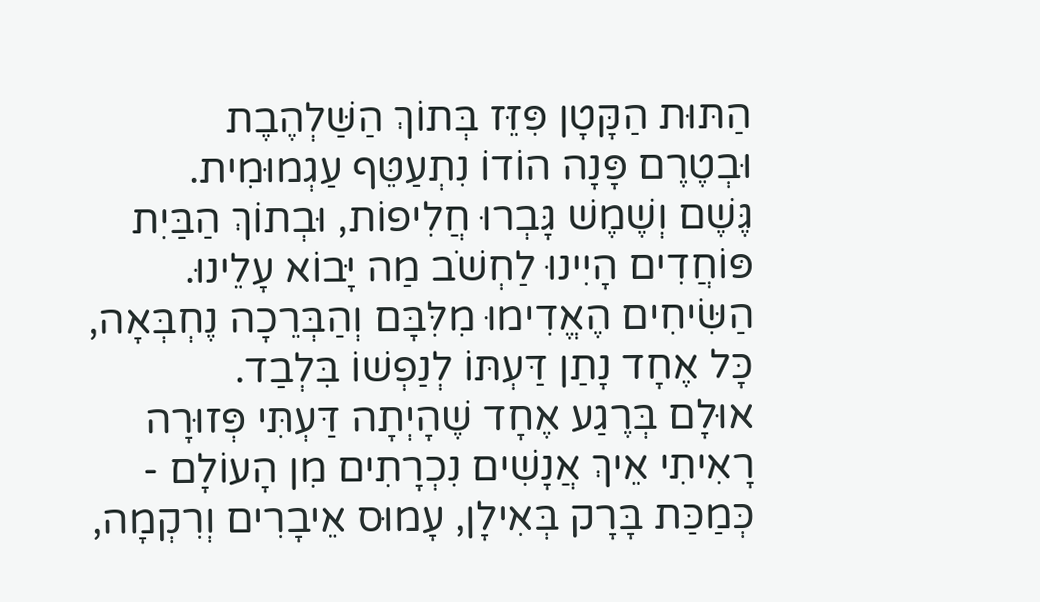הַתּוּת הַקָּטָן פִּזֵּז בְּתוֹךְ הַשַּׁלְהֶבֶת
וּבְטֶרֶם פָּנָה הוֹדוֹ נִתְעַטֵּף עַגְמוּמִית.
גֶּשֶׁם וְשֶׁמֶשׁ גָּבְרוּ חֲלִיפוֹת, וּבְתוֹךְ הַבַּיִת
פּוֹחֲדִים הָיִינוּ לַחְשֹׁב מַה יָּבוֹא עָלֵינוּ.
הַשִּׂיחִים הֶאֱדִימוּ מִלִּבָּם וְהַבְּרֵכָה נֶחְבְּאָה,
כָּל אֶחָד נָתַן דַּעְתּוֹ לְנַפְשׁוֹ בִּלְבַד.
אוּלָם בְּרֶגַע אֶחָד שֶׁהָיְתָה דַּעְתִּי פְּזוּרָה
רָאִיתִי אֵיךְ אֲנָשִׁים נִכְרָתִים מִן הָעוֹלָם -
כְּמַכַּת בָּרָק בְּאִילָן, עָמוּס אֵיבָרִים וְרִקְמָה,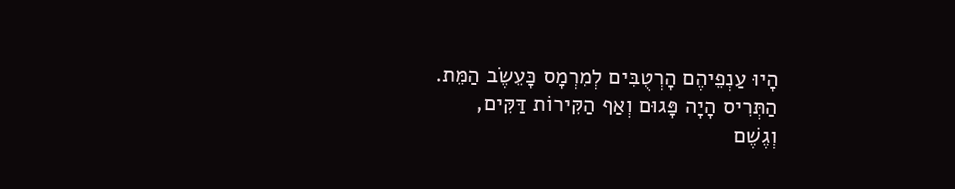הָיוּ עַנְפֵיהֶם הָרְטֻבִּים לְמִרְמָס כָּעֵשֶׂב הַמֵּת.
הַתְּרִיס הָיָה פָּגוּם וְאַף הַקִּירוֹת דַּקִּים,
וְגֶשֶׁם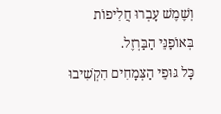וְשֶׁמֶשׁ עָבְרוּ חֲלִיפוֹת בְּאוֹפַנֵּי הַבַּרְזֶל.
כָּל גּוּפֵי הַצְּמָחִים הִקְשִׁיבוּ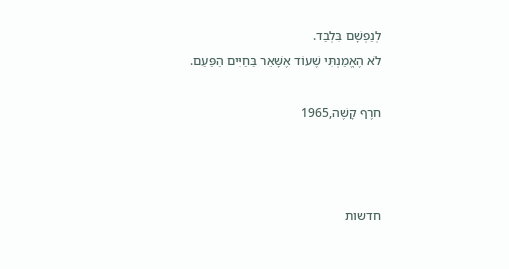לְנַפְשָׁם בִּלְבַד.
לֹא הֶאֱמַנְתִּי שֶׁעוֹד אֶשָּׁאֵר בַּחַיִּים הַפַּעַם.

חרֶף קָשֶׁה,1965



חדשות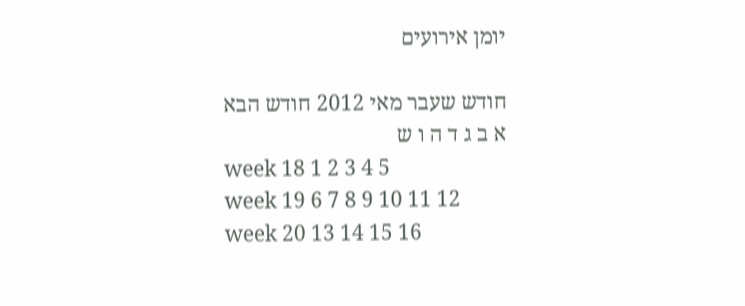יומן אירועים

חודש שעבר מאי 2012 חודש הבא
א ב ג ד ה ו ש
week 18 1 2 3 4 5
week 19 6 7 8 9 10 11 12
week 20 13 14 15 16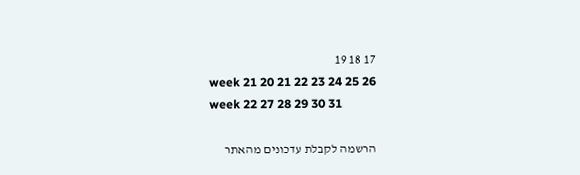17 18 19
week 21 20 21 22 23 24 25 26
week 22 27 28 29 30 31

הרשמה לקבלת עדכונים מהאתר